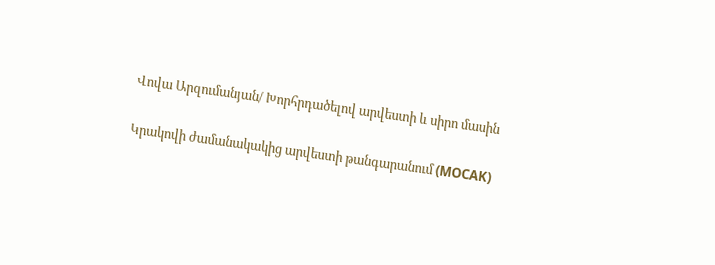Վովա Արզումանյան/ Խորհրդածելով արվեստի և սիրո մասին

Կրակովի ժամանակակից արվեստի թանգարանում (MOCAK)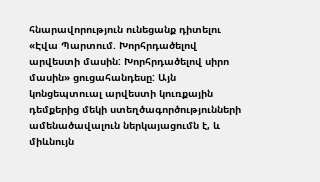հնարավորություն ունեցանք դիտելու «Էվա Պարտում. Խորհրդածելով արվեստի մասին: Խորհրդածելով սիրո մասին» ցուցահանդեսը: Այն կոնցեպտուալ արվեստի կուռքային դեմքերից մեկի ստեղծագործությունների ամենածավալուն ներկայացումն է, և միևնույն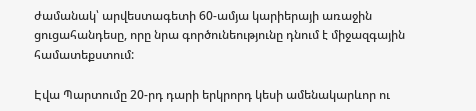ժամանակ՝ արվեստագետի 60-ամյա կարիերայի առաջին ցուցահանդեսը, որը նրա գործունեությունը դնում է միջազգային համատեքստում:

Էվա Պարտումը 20-րդ դարի երկրորդ կեսի ամենակարևոր ու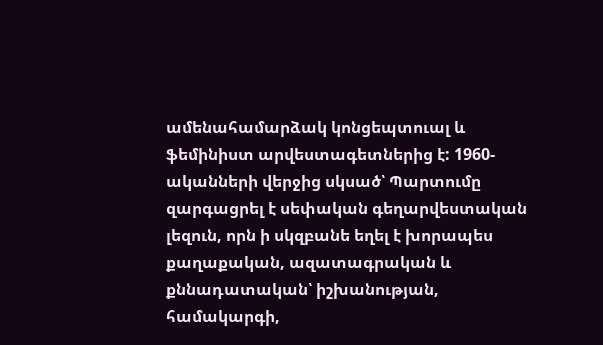ամենահամարձակ կոնցեպտուալ և ֆեմինիստ արվեստագետներից է: 1960-ականների վերջից սկսած՝ Պարտումը զարգացրել է սեփական գեղարվեստական լեզուն, որն ի սկզբանե եղել է խորապես քաղաքական, ազատագրական և քննադատական՝ իշխանության, համակարգի,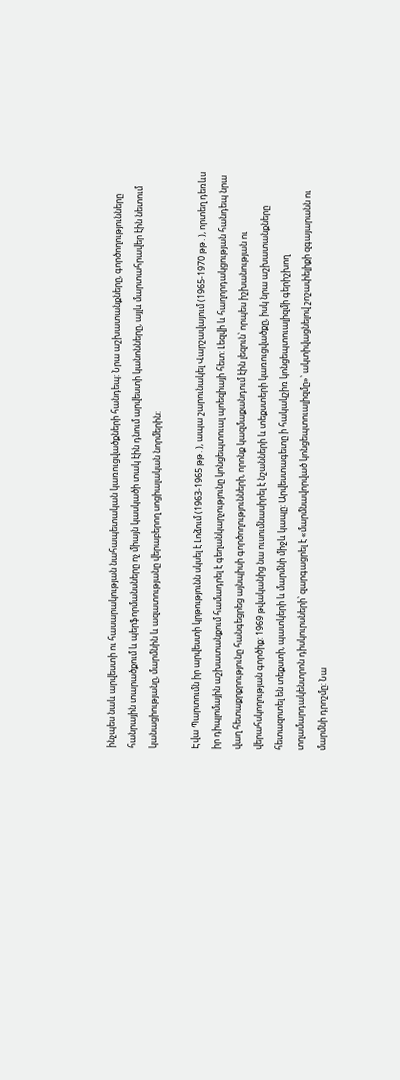ինչպես նաև արվեստի ու հասարակության նահապետական կառուցվածքների հանդեպ: Նրա աշխատանքները, գործողությունները հանրային տարածքում և պերֆորմանսները ոչ միայն կասկածի տակ էին դնում արվեստի կանոնները, այլև մարտահրավեր էին նետում կանացիությանը, մարմնին և ազատությանը վերաբերող սոցիալական նորմերին:

Էվա Պարտումն իր արվեստի կրթությունն սկսել է Լոձում (1963-1965 թթ․), ապա շարունակել Վարշավայում (1965-1970 թթ․), որտեղ դեռևս իր դիպլոմային աշխատանքում համադրել է գեղանկարչությունը կոնցեպտուալ պոեզիայի հետ: Լեզվի և հաղորդակցության հանդեպ նրա վաղ հետաքրքրությունը հանգեցրեց այնպիսի գործողությունների, որոնք կազմաքանդում էին լեզուն՝ որպես իշխանության ու վերահսկողության գործիք: 1969 թվականից նա ուսումնասիրել է նշանների և տեքստերի կառուցվածքը, իսկ նրա աշխատանքները հետազոտել են տեքստի, պատկերի և մարմնի միջև կապը: Արվեստագետը ի հակակշիռ կոնցեպտուալիզմի գերիշխող տղամարդակենտրոն դիսկուրսների՝ զարգացրել է «մարմնավորված կոնցեպտուալիզմը»՝ ակտիվացնելով շոշափելիքի զգայարանն ու մարմնի դրոշմը: Նա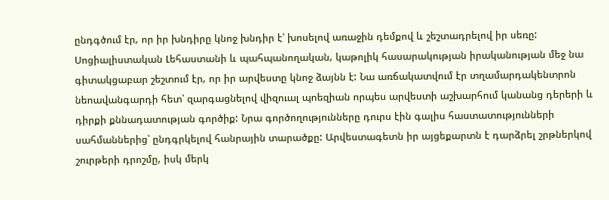ընդգծում էր, որ իր խնդիրը կնոջ խնդիր է՝ խոսելով առաջին դեմքով և շեշտադրելով իր սեռը: Սոցիալիստական Լեհաստանի և պահպանողական, կաթոլիկ հասարակության իրականության մեջ նա գիտակցաբար շեշտում էր, որ իր արվեստը կնոջ ձայնն է: Նա առճակատվում էր տղամարդակենտրոն նեոավանգարդի հետ՝ զարգացնելով վիզուալ պոեզիան որպես արվեստի աշխարհում կանանց դերերի և դիրքի քննադատության գործիք: Նրա գործողությունները դուրս էին գալիս հաստատությունների սահմաններից՝ ընդգրկելով հանրային տարածքը: Արվեստագետն իր այցեքարտն է դարձրել շրթներկով շուրթերի դրոշմը, իսկ մերկ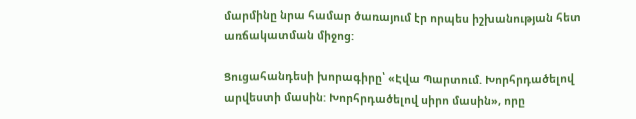մարմինը նրա համար ծառայում էր որպես իշխանության հետ առճակատման միջոց:

Ցուցահանդեսի խորագիրը՝ «Էվա Պարտում. Խորհրդածելով արվեստի մասին: Խորհրդածելով սիրո մասին», որը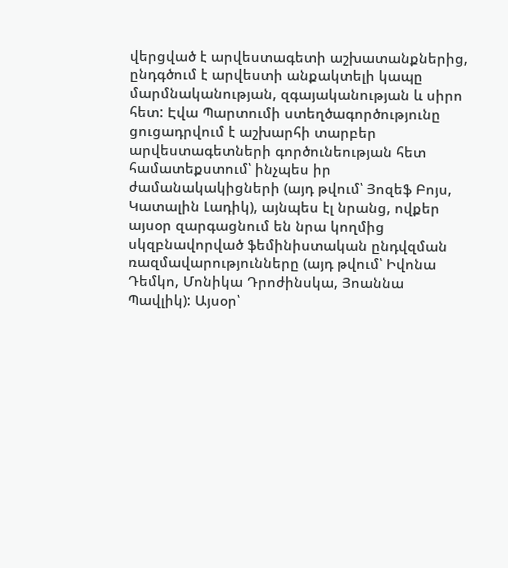վերցված է արվեստագետի աշխատանքներից, ընդգծում է արվեստի անքակտելի կապը մարմնականության, զգայականության և սիրո հետ: Էվա Պարտումի ստեղծագործությունը ցուցադրվում է աշխարհի տարբեր արվեստագետների գործունեության հետ համատեքստում՝ ինչպես իր ժամանակակիցների (այդ թվում՝ Յոզեֆ Բոյս, Կատալին Լադիկ), այնպես էլ նրանց, ովքեր այսօր զարգացնում են նրա կողմից սկզբնավորված ֆեմինիստական ընդվզման ռազմավարությունները (այդ թվում՝ Իվոնա Դեմկո, Մոնիկա Դրոժինսկա, Յոաննա Պավլիկ): Այսօր՝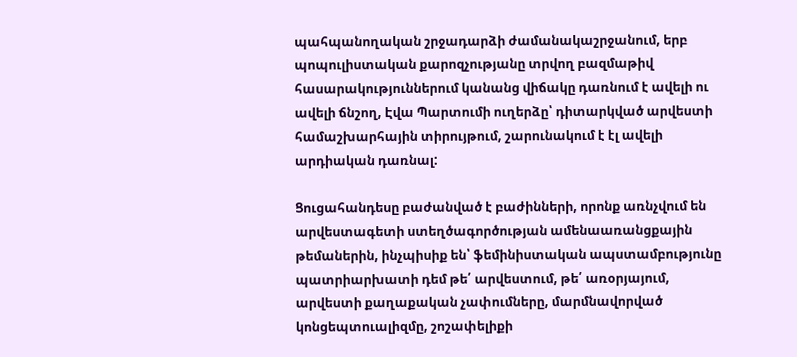պահպանողական շրջադարձի ժամանակաշրջանում, երբ պոպուլիստական քարոզչությանը տրվող բազմաթիվ հասարակություններում կանանց վիճակը դառնում է ավելի ու ավելի ճնշող, Էվա Պարտումի ուղերձը՝ դիտարկված արվեստի համաշխարհային տիրույթում, շարունակում է էլ ավելի արդիական դառնալ:

Ցուցահանդեսը բաժանված է բաժինների, որոնք առնչվում են արվեստագետի ստեղծագործության ամենաառանցքային թեմաներին, ինչպիսիք են՝ ֆեմինիստական ապստամբությունը պատրիարխատի դեմ թե՛ արվեստում, թե՛ առօրյայում, արվեստի քաղաքական չափումները, մարմնավորված կոնցեպտուալիզմը, շոշափելիքի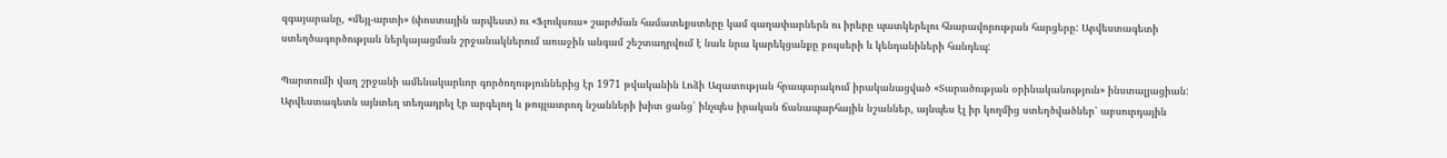զգայարանը, «մեյլ-արտի» (փոստային արվեստ) ու «Ֆլուկսուս» շարժման համատեքստերը կամ գաղափարներն ու իրերը պատկերելու հնարավորության հարցերը: Արվեստագետի ստեղծագործության ներկայացման շրջանակներում առաջին անգամ շեշտադրվում է նաև նրա կարեկցանքը բույսերի և կենդանիների հանդեպ:

Պարտումի վաղ շրջանի ամենակարևոր գործողություններից էր 1971 թվականին Լոձի Ազատության հրապարակում իրականացված «Տարածության օրինականություն» ինստալյացիան: Արվեստագետն այնտեղ տեղադրել էր արգելող և թույլատրող նշանների խիտ ցանց՝ ինչպես իրական ճանապարհային նշաններ, այնպես էլ իր կողմից ստեղծվածներ՝ աբսուրդային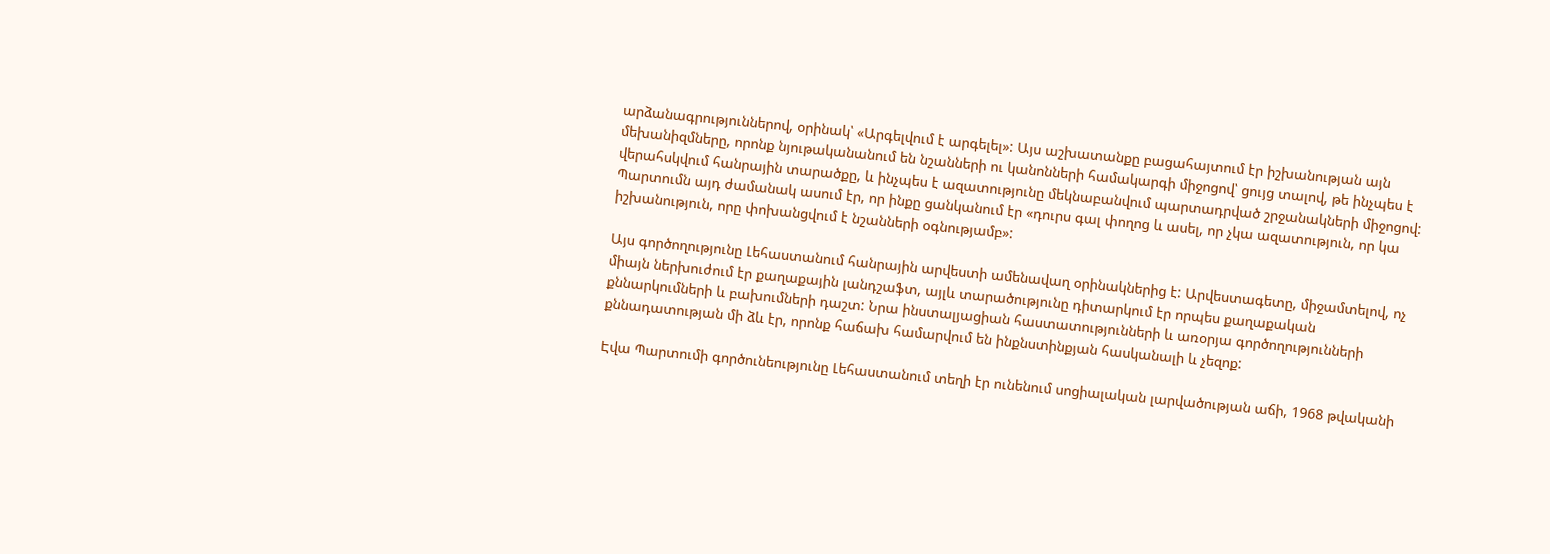արձանագրություններով, օրինակ՝ «Արգելվում է արգելել»: Այս աշխատանքը բացահայտում էր իշխանության այն մեխանիզմները, որոնք նյութականանում են նշանների ու կանոնների համակարգի միջոցով՝ ցույց տալով, թե ինչպես է վերահսկվում հանրային տարածքը, և ինչպես է ազատությունը մեկնաբանվում պարտադրված շրջանակների միջոցով: Պարտումն այդ ժամանակ ասում էր, որ ինքը ցանկանում էր «դուրս գալ փողոց և ասել, որ չկա ազատություն, որ կա իշխանություն, որը փոխանցվում է նշանների օգնությամբ»:

Այս գործողությունը Լեհաստանում հանրային արվեստի ամենավաղ օրինակներից է: Արվեստագետը, միջամտելով, ոչ միայն ներխուժում էր քաղաքային լանդշաֆտ, այլև տարածությունը դիտարկում էր որպես քաղաքական քննարկումների և բախումների դաշտ: Նրա ինստալյացիան հաստատությունների և առօրյա գործողությունների քննադատության մի ձև էր, որոնք հաճախ համարվում են ինքնստինքյան հասկանալի և չեզոք:

Էվա Պարտումի գործունեությունը Լեհաստանում տեղի էր ունենում սոցիալական լարվածության աճի, 1968 թվականի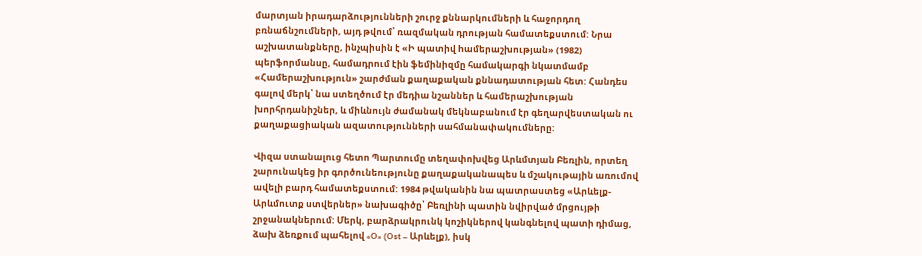մարտյան իրադարձությունների շուրջ քննարկումների և հաջորդող բռնաճնշումների, այդ թվում՝ ռազմական դրության համատեքստում: Նրա աշխատանքները, ինչպիսին է «Ի պատիվ hամերաշխության» (1982) պերֆորմանսը, համադրում էին ֆեմինիզմը համակարգի նկատմամբ «Համերաշխություն» շարժման քաղաքական քննադատության հետ: Հանդես գալով մերկ՝ նա ստեղծում էր մեդիա նշաններ և համերաշխության խորհրդանիշներ, և միևնույն ժամանակ մեկնաբանում էր գեղարվեստական ու քաղաքացիական ազատությունների սահմանափակումները:

Վիզա ստանալուց հետո Պարտումը տեղափոխվեց Արևմտյան Բեռլին, որտեղ շարունակեց իր գործունեությունը քաղաքականապես և մշակութային առումով ավելի բարդ համատեքստում: 1984 թվականին նա պատրաստեց «Արևելք-Արևմուտք ստվերներ» նախագիծը՝ Բեռլինի պատին նվիրված մրցույթի շրջանակներում: Մերկ, բարձրակրունկ կոշիկներով կանգնելով պատի դիմաց, ձախ ձեռքում պահելով «O» (Ost – Արևելք), իսկ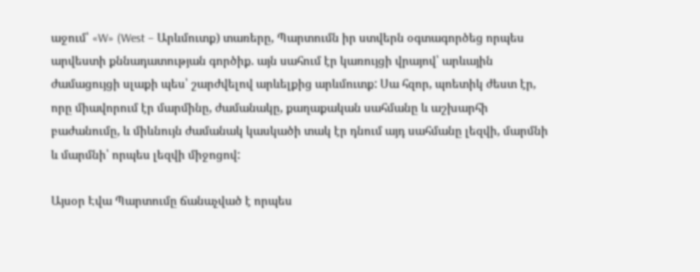աջում՝ «W» (West – Արևմուտք) տառերը, Պարտումն իր ստվերն օգտագործեց որպես արվեստի քննադատության գործիք. այն սահում էր կառույցի վրայով՝ արևային ժամացույցի սլաքի պես՝ շարժվելով արևելքից արևմուտք: Սա հզոր, պոետիկ ժեստ էր, որը միավորում էր մարմինը, ժամանակը, քաղաքական սահմանը և աշխարհի բաժանումը, և միևնույն ժամանակ կասկածի տակ էր դնում այդ սահմանը լեզվի, մարմնի և մարմնի՝ որպես լեզվի միջոցով:

Այսօր Էվա Պարտումը ճանաչված է որպես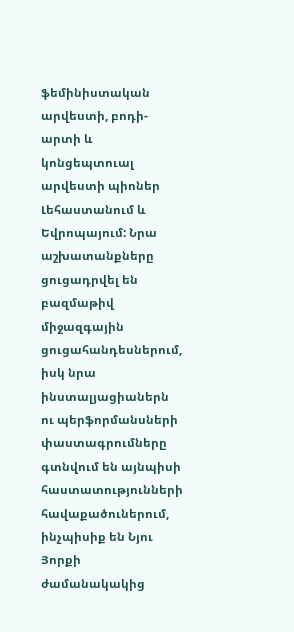ֆեմինիստական արվեստի, բոդի-արտի և կոնցեպտուալ արվեստի պիոներ Լեհաստանում և Եվրոպայում: Նրա աշխատանքները ցուցադրվել են բազմաթիվ միջազգային ցուցահանդեսներում,  իսկ նրա ինստալյացիաներն ու պերֆորմանսների փաստագրումները գտնվում են այնպիսի հաստատությունների հավաքածուներում, ինչպիսիք են Նյու Յորքի ժամանակակից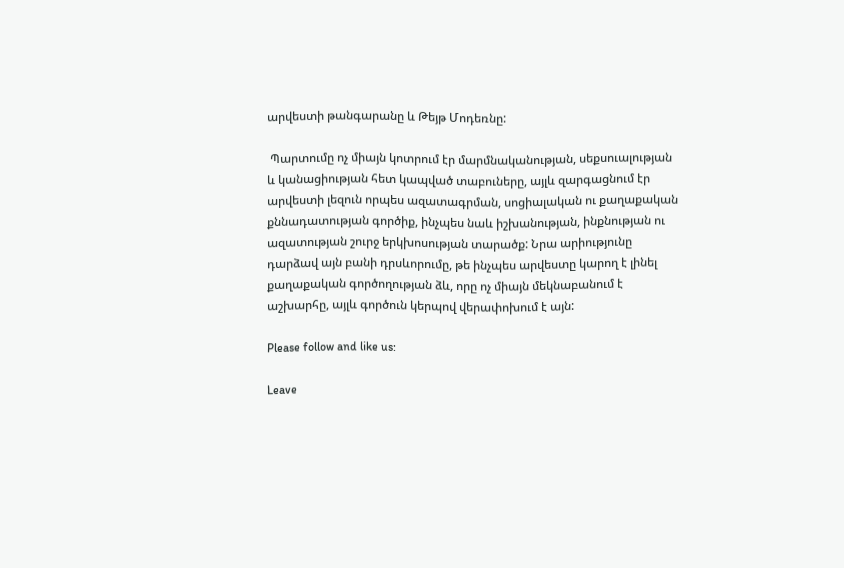արվեստի թանգարանը և Թեյթ Մոդեռնը:

 Պարտումը ոչ միայն կոտրում էր մարմնականության, սեքսուալության և կանացիության հետ կապված տաբուները, այլև զարգացնում էր արվեստի լեզուն որպես ազատագրման, սոցիալական ու քաղաքական քննադատության գործիք, ինչպես նաև իշխանության, ինքնության ու ազատության շուրջ երկխոսության տարածք: Նրա արիությունը դարձավ այն բանի դրսևորումը, թե ինչպես արվեստը կարող է լինել քաղաքական գործողության ձև, որը ոչ միայն մեկնաբանում է աշխարհը, այլև գործուն կերպով վերափոխում է այն:

Please follow and like us:

Leave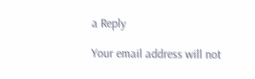a Reply

Your email address will not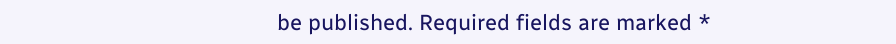be published. Required fields are marked *